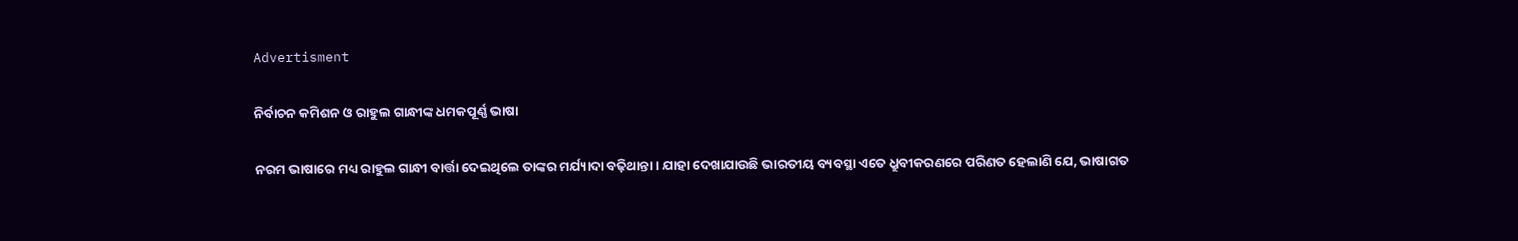Advertisment

ନିର୍ବାଚନ କମିଶନ ଓ ରାହୁଲ ଗାନ୍ଧୀଙ୍କ ଧମକପୂର୍ଣ୍ଣ ଭାଷା

ନରମ ଭାଷାରେ ମଧ୍ୟ ରାହୁଲ ଗାନ୍ଧୀ ବାର୍ତ୍ତା ଦେଇଥିଲେ ତାଙ୍କର ମର୍ଯ୍ୟାଦା ବଢ଼ିଥାନ୍ତା। ଯାହା ଦେଖାଯାଉଛି ଭାରତୀୟ ବ୍ୟବସ୍ଥା ଏତେ ଧ୍ରୁବୀକରଣରେ ପରିଣତ ହେଲାଣି ଯେ, ଭାଷାଗତ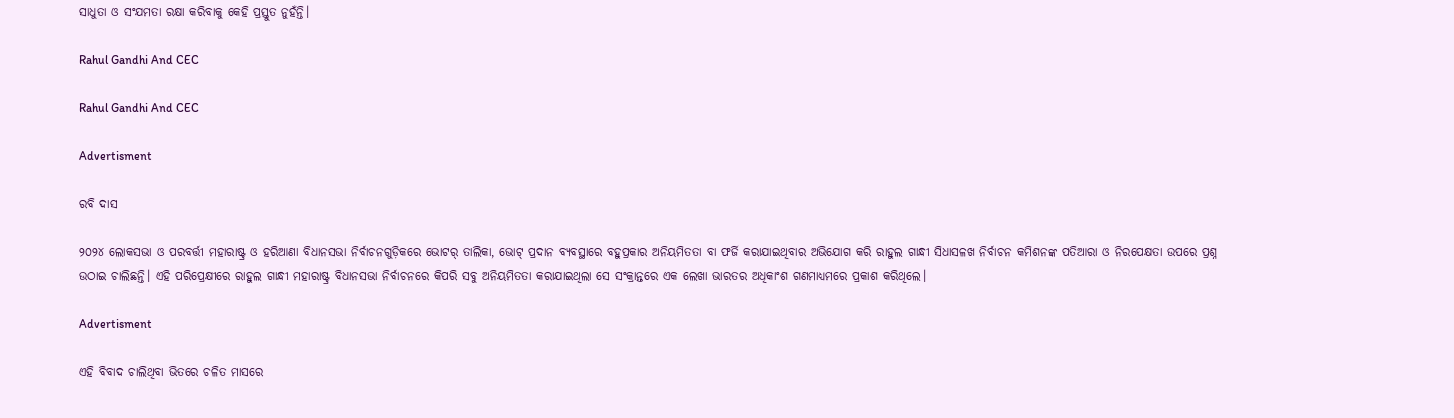ସାଧୁତା ଓ ସଂଯମତା ରକ୍ଷା କରିବାକୁ କେହି ପ୍ରସ୍ତୁତ ନୁହଁନ୍ତି।

Rahul Gandhi And CEC

Rahul Gandhi And CEC

Advertisment

ରବି ଦାସ

୨୦୨୪ ଲୋକସଭା ଓ ପରବର୍ତ୍ତୀ ମହାରାଷ୍ଟ୍ର ଓ ହରିଆଣା ବିଧାନସଭା ନିର୍ବାଚନଗୁଡ଼ିକରେ ଭୋଟର୍ ତାଲିକା, ଭୋଟ୍ ପ୍ରଦାନ ବ୍ୟବସ୍ଥାରେ ବହୁପ୍ରକାର ଅନିୟମିତତା ବା ଫର୍ଜି କରାଯାଇଥିବାର ଅଭିଯୋଗ କରି ରାହୁଲ ଗାନ୍ଧୀ ସିଧାସଳଖ ନିର୍ବାଚନ କମିଶନଙ୍କ ପତିଆରା ଓ ନିରପେକ୍ଷତା ଉପରେ ପ୍ରଶ୍ନ ଉଠାଇ ଚାଲିଛନ୍ତି। ଏହି ପରିପ୍ରେକ୍ଷୀରେ ରାହୁଲ ଗାନ୍ଧୀ ମହାରାଷ୍ଟ୍ର ବିଧାନସଭା ନିର୍ବାଚନରେ କିପରି ସବୁ ଅନିୟମିତତା କରାଯାଇଥିଲା ସେ ସଂକ୍ରାନ୍ତରେ ଏକ ଲେଖା ଭାରତର ଅଧିକାଂଶ ଗଣମାଧ୍ୟମରେ ପ୍ରକାଶ କରିଥିଲେ।

Advertisment

ଏହି ବିବାଦ ଚାଲିଥିବା ଭିତରେ ଚଳିତ ମାସରେ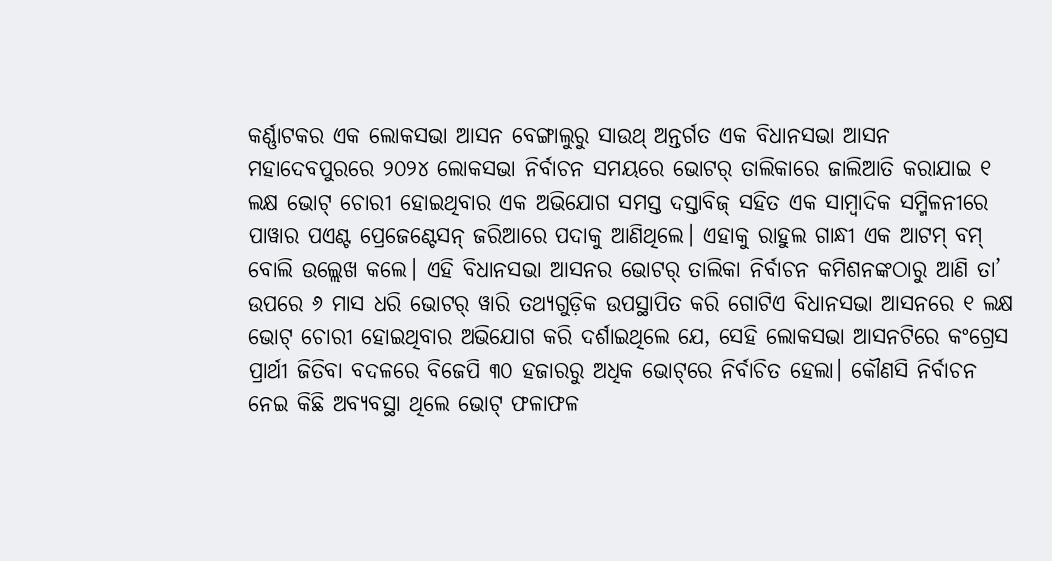କର୍ଣ୍ଣାଟକର ଏକ ଲୋକସଭା ଆସନ ବେଙ୍ଗାଲୁରୁ ସାଉଥ୍‌ ଅନ୍ତର୍ଗତ ଏକ ବିଧାନସଭା ଆସନ ମହାଦେବପୁରରେ ୨୦୨୪ ଲୋକସଭା ନିର୍ବାଚନ ସମୟରେ ଭୋଟର୍ ତାଲିକାରେ ଜାଲିଆତି କରାଯାଇ ୧ ଲକ୍ଷ ଭୋଟ୍ ଚୋରୀ ହୋଇଥିବାର ଏକ ଅଭିଯୋଗ ସମସ୍ତ ଦସ୍ତାବିଜ୍ ସହିତ ଏକ ସାମ୍ବାଦିକ ସମ୍ମିଳନୀରେ ପାୱାର ପଏଣ୍ଟ ପ୍ରେଜେଣ୍ଟେସନ୍ ଜରିଆରେ ପଦାକୁ ଆଣିଥିଲେ। ଏହାକୁ ରାହୁଲ ଗାନ୍ଧୀ ଏକ ଆଟମ୍ ବମ୍ ବୋଲି ଉଲ୍ଲେଖ କଲେ। ଏହି ବିଧାନସଭା ଆସନର ଭୋଟର୍ ତାଲିକା ନିର୍ବାଚନ କମିଶନଙ୍କଠାରୁ ଆଣି ତା’ ଉପରେ ୬ ମାସ ଧରି ଭୋଟର୍ ୱାରି ତଥ୍ୟଗୁଡ଼ିକ ଉପସ୍ଥାପିତ କରି ଗୋଟିଏ ବିଧାନସଭା ଆସନରେ ୧ ଲକ୍ଷ ଭୋଟ୍ ଚୋରୀ ହୋଇଥିବାର ଅଭିଯୋଗ କରି ଦର୍ଶାଇଥିଲେ ଯେ, ସେହି ଲୋକସଭା ଆସନଟିରେ କଂଗ୍ରେସ ପ୍ରାର୍ଥୀ ଜିତିବା ବଦଳରେ ବିଜେପି ୩୦ ହଜାରରୁ ଅଧିକ ଭୋଟ୍‌ରେ ନିର୍ବାଚିତ ହେଲା। କୌଣସି ନିର୍ବାଚନ ନେଇ କିଛି ଅବ୍ୟବସ୍ଥା ଥିଲେ ଭୋଟ୍ ଫଳାଫଳ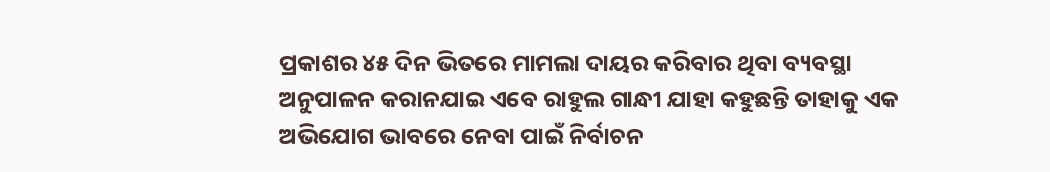ପ୍ରକାଶର ୪୫ ଦିନ ଭିତରେ ମାମଲା ଦାୟର କରିବାର ଥିବା ବ୍ୟବସ୍ଥା ଅନୁପାଳନ କରାନଯାଇ ଏବେ ରାହୁଲ ଗାନ୍ଧୀ ଯାହା କହୁଛନ୍ତି ତାହାକୁ ଏକ ଅଭିଯୋଗ ଭାବରେ ନେବା ପାଇଁ ନିର୍ବାଚନ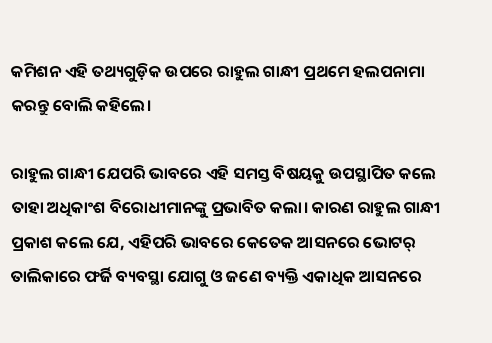କମିଶନ ଏହି ତଥ୍ୟଗୁଡ଼ିକ ଉପରେ ରାହୁଲ ଗାନ୍ଧୀ ପ୍ରଥମେ ହଲପନାମା କରନ୍ତୁ ବୋଲି କହିଲେ।

ରାହୁଲ ଗାନ୍ଧୀ ଯେପରି ଭାବରେ ଏହି ସମସ୍ତ ବିଷୟକୁ ଉପସ୍ଥାପିତ କଲେ ତାହା ଅଧିକାଂଶ ବିରୋଧୀମାନଙ୍କୁ ପ୍ରଭାବିତ କଲା। କାରଣ ରାହୁଲ ଗାନ୍ଧୀ ପ୍ରକାଶ କଲେ ଯେ, ଏହିପରି ଭାବରେ କେତେକ ଆସନରେ ଭୋଟର୍ ତାଲିକାରେ ଫର୍ଜି ବ୍ୟବସ୍ଥା ଯୋଗୁ ଓ ଜଣେ ବ୍ୟକ୍ତି ଏକାଧିକ ଆସନରେ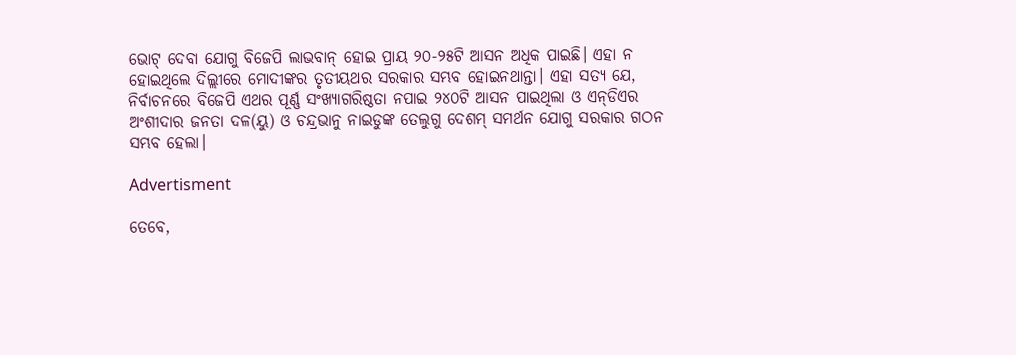ଭୋଟ୍ ଦେବା ଯୋଗୁ ବିଜେପି ଲାଭବାନ୍ ହୋଇ ପ୍ରାୟ ୨୦-୨୫ଟି ଆସନ ଅଧିକ ପାଇଛି। ଏହା ନ ହୋଇଥିଲେ ଦିଲ୍ଲୀରେ ମୋଦୀଙ୍କର ତୃତୀୟଥର ସରକାର ସମ୍ଭବ ହୋଇନଥାନ୍ତା। ଏହା ସତ୍ୟ ଯେ, ନିର୍ବାଚନରେ ବିଜେପି ଏଥର ପୂର୍ଣ୍ଣ ସଂଖ୍ୟାଗରିଷ୍ଠତା ନପାଇ ୨୪୦ଟି ଆସନ ପାଇଥିଲା ଓ ଏନ୍‌ଡିଏର ଅଂଶୀଦାର ଜନତା ଦଳ(ୟୁ) ଓ ଚନ୍ଦ୍ରଭାନୁ ନାଇଡୁଙ୍କ ତେଲୁଗୁ ଦେଶମ୍ ସମର୍ଥନ ଯୋଗୁ ସରକାର ଗଠନ ସମ୍ଭବ ହେଲା।

Advertisment

ତେବେ,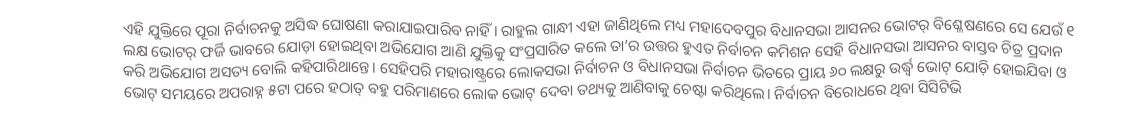ଏହି ଯୁକ୍ତିରେ ପୂରା ନିର୍ବାଚନକୁ ଅସିଦ୍ଧ ଘୋଷଣା କରାଯାଇପାରିବ ନାହିଁ। ରାହୁଲ ଗାନ୍ଧୀ ଏହା ଜାଣିଥିଲେ ମଧ୍ୟ ମହାଦେବପୁର ବିଧାନସଭା ଆସନର ଭୋଟର୍ ବିଶ୍ଳେଷଣରେ ସେ ଯେଉଁ ୧ ଲକ୍ଷ ଭୋଟର୍ ଫର୍ଜି ଭାବରେ ଯୋଡ଼ା ହୋଇଥିବା ଅଭିଯୋଗ ଆଣି ଯୁକ୍ତିକୁ ସଂପ୍ରସାରିତ କଲେ ତା’ର ଉତ୍ତର ହୁଏତ ନିର୍ବାଚନ କମିଶନ ସେହି ବିଧାନସଭା ଆସନର ବାସ୍ତବ ଚିତ୍ର ପ୍ରଦାନ କରି ଅଭିଯୋଗ ଅସତ୍ୟ ବୋଲି କହିପାରିଥାନ୍ତେ। ସେହିପରି ମହାରାଷ୍ଟ୍ରରେ ଲୋକସଭା ନିର୍ବାଚନ ଓ ବିଧାନସଭା ନିର୍ବାଚନ ଭିତରେ ପ୍ରାୟ ୬୦ ଲକ୍ଷରୁ ଉର୍ଦ୍ଧ୍ୱ ଭୋଟ୍ ଯୋଡ଼ି ହୋଇଯିବା ଓ ଭୋଟ୍ ସମୟରେ ଅପରାହ୍ନ ୫ଟା ପରେ ହଠାତ୍ ବହୁ ପରିମାଣରେ ଲୋକ ଭୋଟ୍ ଦେବା ତଥ୍ୟକୁ ଆଣିବାକୁ ଚେଷ୍ଟା କରିଥିଲେ। ନିର୍ବାଚନ ବିରୋଧରେ ଥିବା ସିସିଟିଭି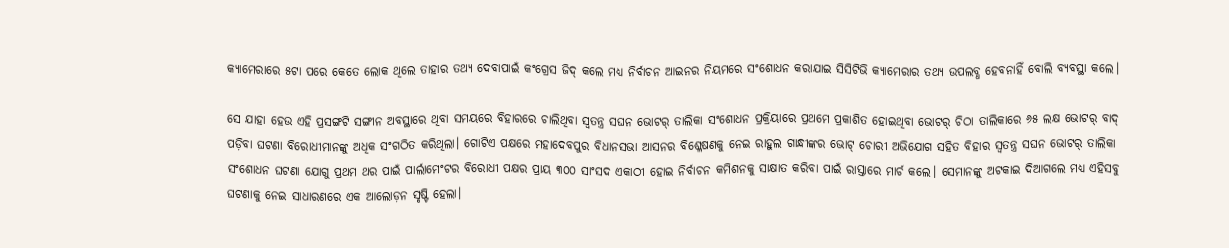କ୍ୟାମେରାରେ ୫ଟା ପରେ କେତେ ଲୋକ ଥିଲେ ତାହାର ତଥ୍ୟ ଦେବାପାଇଁ କଂଗ୍ରେସ ଜିଦ୍ କଲେ ମଧ୍ୟ ନିର୍ବାଚନ ଆଇନର ନିୟମରେ ସଂଶୋଧନ କରାଯାଇ ସିସିଟିଭି କ୍ୟାମେରାର ତଥ୍ୟ ଉପଲବ୍ଧ ହେବନାହିଁ ବୋଲି ବ୍ୟବସ୍ଥା କଲେ।

ସେ ଯାହା ହେଉ ଏହି ପ୍ରସଙ୍ଗଟି ସଙ୍ଗୀନ ଅବସ୍ଥାରେ ଥିବା ସମୟରେ ବିହାରରେ ଚାଲିଥିବା ସ୍ୱତନ୍ତ୍ର ସଘନ ଭୋଟର୍ ତାଲିକା ସଂଶୋଧନ ପ୍ରକ୍ରିୟାରେ ପ୍ରଥମେ ପ୍ରକାଶିତ ହୋଇଥିବା ଭୋଟର୍ ଚିଠା ତାଲିକାରେ ୬୫ ଲକ୍ଷ ଭୋଟର୍ ବାଦ୍ ପଡ଼ିବା ଘଟଣା ବିରୋଧୀମାନଙ୍କୁ ଅଧିକ ସଂଗଠିତ କରିଥିଲା। ଗୋଟିଏ ପକ୍ଷରେ ମହାଦେବପୁର ବିଧାନସଭା ଆସନର ବିଶ୍ଳେଷଣକୁ ନେଇ ରାହୁଲ ଗାନ୍ଧୀଙ୍କର ଭୋଟ୍ ଚୋରୀ ଅଭିଯୋଗ ସହିତ ବିହାର ସ୍ୱତନ୍ତ୍ର ସଘନ ଭୋଟର୍ ତାଲିକା ସଂଶୋଧନ ଘଟଣା ଯୋଗୁ ପ୍ରଥମ ଥର ପାଇଁ ପାର୍ଲାମେଂଟର ବିରୋଧୀ ପକ୍ଷର ପ୍ରାୟ ୩୦୦ ସାଂସଦ ଏକାଠୀ ହୋଇ ନିର୍ବାଚନ କମିଶନକୁ ସାକ୍ଷାତ କରିବା ପାଇଁ ରାସ୍ତାରେ ମାର୍ଚ କଲେ। ସେମାନଙ୍କୁ ଅଟକାଇ ଦିଆଗଲେ ମଧ୍ୟ ଏହିସବୁ ଘଟଣାକୁ ନେଇ ସାଧାରଣରେ ଏକ ଆଲୋଡ଼ନ ସୃଷ୍ଟି ହେଲା।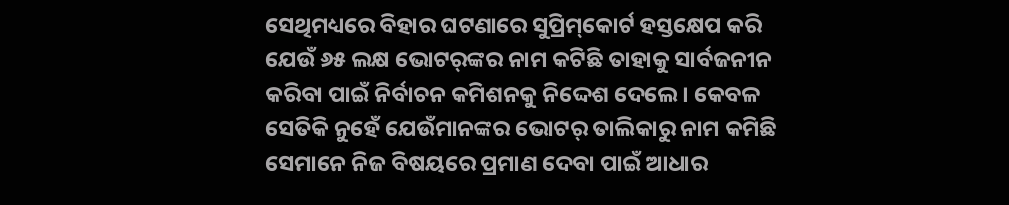ସେଥିମଧ୍ୟରେ ବିହାର ଘଟଣାରେ ସୁପ୍ରିମ୍‌କୋର୍ଟ ହସ୍ତକ୍ଷେପ କରି ଯେଉଁ ୬୫ ଲକ୍ଷ ଭୋଟର୍‌ଙ୍କର ନାମ କଟିଛି ତାହାକୁ ସାର୍ବଜନୀନ କରିବା ପାଇଁ ନିର୍ବାଚନ କମିଶନକୁ ନିଦ୍ଦେଶ ଦେଲେ। କେବଳ ସେତିକି ନୁହେଁ ଯେଉଁମାନଙ୍କର ଭୋଟର୍ ତାଲିକାରୁ ନାମ କମିଛି ସେମାନେ ନିଜ ବିଷୟରେ ପ୍ରମାଣ ଦେବା ପାଇଁ ଆଧାର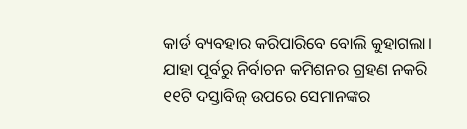କାର୍ଡ ବ୍ୟବହାର କରିପାରିବେ ବୋଲି କୁହାଗଲା। ଯାହା ପୂର୍ବରୁ ନିର୍ବାଚନ କମିଶନର ଗ୍ରହଣ ନକରି ୧୧ଟି ଦସ୍ତାବିଜ୍ ଉପରେ ସେମାନଙ୍କର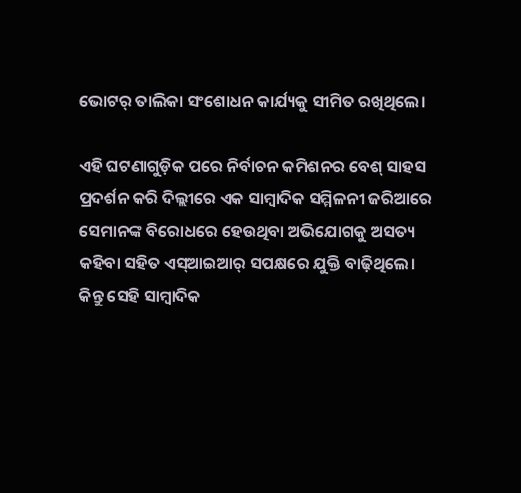ଭୋଟର୍ ତାଲିକା ସଂଶୋଧନ କାର୍ଯ୍ୟକୁ ସୀମିତ ରଖିଥିଲେ।

ଏହି ଘଟଣାଗୁଡ଼ିକ ପରେ ନିର୍ବାଚନ କମିଶନର ବେଶ୍ ସାହସ ପ୍ରଦର୍ଶନ କରି ଦିଲ୍ଲୀରେ ଏକ ସାମ୍ବାଦିକ ସମ୍ମିଳନୀ ଜରିଆରେ ସେମାନଙ୍କ ବିରୋଧରେ ହେଉଥିବା ଅଭିଯୋଗକୁ ଅସତ୍ୟ କହିବା ସହିତ ଏସ୍‌ଆଇଆର୍ ସପକ୍ଷରେ ଯୁକ୍ତି ବାଢ଼ିଥିଲେ। କିନ୍ତୁ ସେହି ସାମ୍ବାଦିକ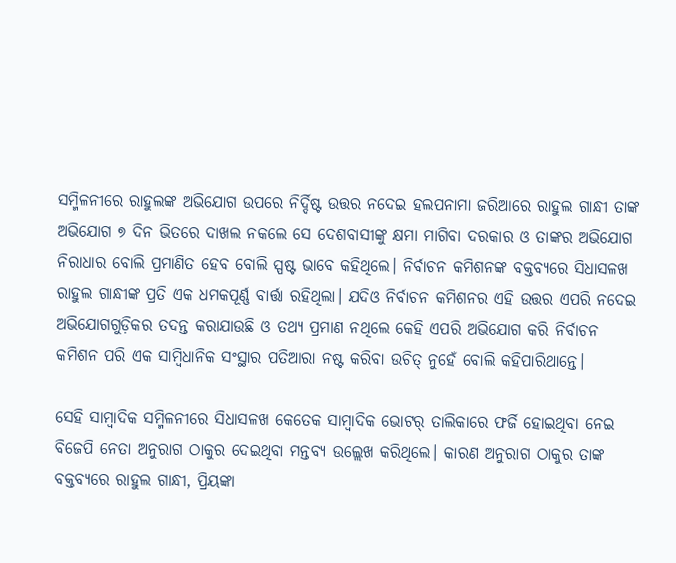ସମ୍ମିଳନୀରେ ରାହୁଲଙ୍କ ଅଭିଯୋଗ ଉପରେ ନିର୍ଦ୍ଦିଷ୍ଟ ଉତ୍ତର ନଦେଇ ହଲପନାମା ଜରିଆରେ ରାହୁଲ ଗାନ୍ଧୀ ତାଙ୍କ ଅଭିଯୋଗ ୭ ଦିନ ଭିତରେ ଦାଖଲ ନକଲେ ସେ ଦେଶବାସୀଙ୍କୁ କ୍ଷମା ମାଗିବା ଦରକାର ଓ ତାଙ୍କର ଅଭିଯୋଗ ନିରାଧାର ବୋଲି ପ୍ରମାଣିତ ହେବ ବୋଲି ସ୍ପଷ୍ଟ ଭାବେ କହିଥିଲେ। ନିର୍ବାଚନ କମିଶନଙ୍କ ବକ୍ତବ୍ୟରେ ସିଧାସଳଖ ରାହୁଲ ଗାନ୍ଧୀଙ୍କ ପ୍ରତି ଏକ ଧମକପୂର୍ଣ୍ଣ ବାର୍ତ୍ତା ରହିଥିଲା। ଯଦିଓ ନିର୍ବାଚନ କମିଶନର ଏହି ଉତ୍ତର ଏପରି ନଦେଇ ଅଭିଯୋଗଗୁଡ଼ିକର ତଦନ୍ତ କରାଯାଉଛି ଓ ତଥ୍ୟ ପ୍ରମାଣ ନଥିଲେ କେହି ଏପରି ଅଭିଯୋଗ କରି ନିର୍ବାଚନ କମିଶନ ପରି ଏକ ସାମ୍ବିଧାନିକ ସଂସ୍ଥାର ପତିଆରା ନଷ୍ଟ କରିବା ଉଚିତ୍ ନୁହେଁ ବୋଲି କହିପାରିଥାନ୍ତେ।

ସେହି ସାମ୍ବାଦିକ ସମ୍ମିଳନୀରେ ସିଧାସଳଖ କେତେକ ସାମ୍ବାଦିକ ଭୋଟର୍ ତାଲିକାରେ ଫର୍ଜି ହୋଇଥିବା ନେଇ ବିଜେପି ନେତା ଅନୁରାଗ ଠାକୁର ଦେଇଥିବା ମନ୍ତବ୍ୟ ଉଲ୍ଲେଖ କରିଥିଲେ। କାରଣ ଅନୁରାଗ ଠାକୁର ତାଙ୍କ ବକ୍ତବ୍ୟରେ ରାହୁଲ ଗାନ୍ଧୀ, ପ୍ରିୟଙ୍କା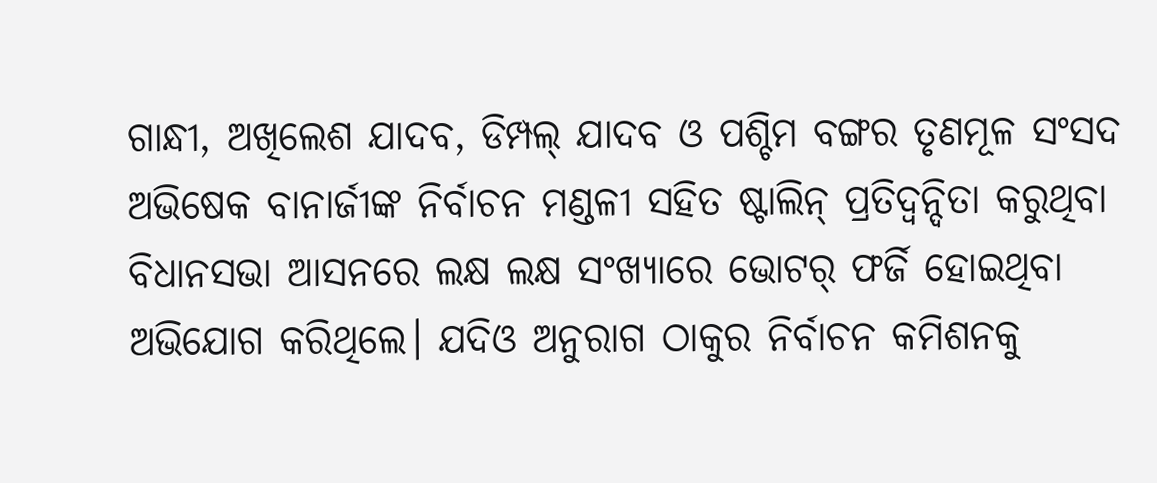ଗାନ୍ଧୀ, ଅଖିଲେଶ ଯାଦବ, ଡିମ୍ପଲ୍ ଯାଦବ ଓ ପଶ୍ଚିମ ବଙ୍ଗର ତୃଣମୂଳ ସଂସଦ ଅଭିଷେକ ବାନାର୍ଜୀଙ୍କ ନିର୍ବାଚନ ମଣ୍ଡଳୀ ସହିତ ଷ୍ଟାଲିନ୍ ପ୍ରତିଦ୍ୱନ୍ଦିତା କରୁଥିବା ବିଧାନସଭା ଆସନରେ ଲକ୍ଷ ଲକ୍ଷ ସଂଖ୍ୟାରେ ଭୋଟର୍ ଫର୍ଜି ହୋଇଥିବା ଅଭିଯୋଗ କରିଥିଲେ। ଯଦିଓ ଅନୁରାଗ ଠାକୁର ନିର୍ବାଚନ କମିଶନକୁ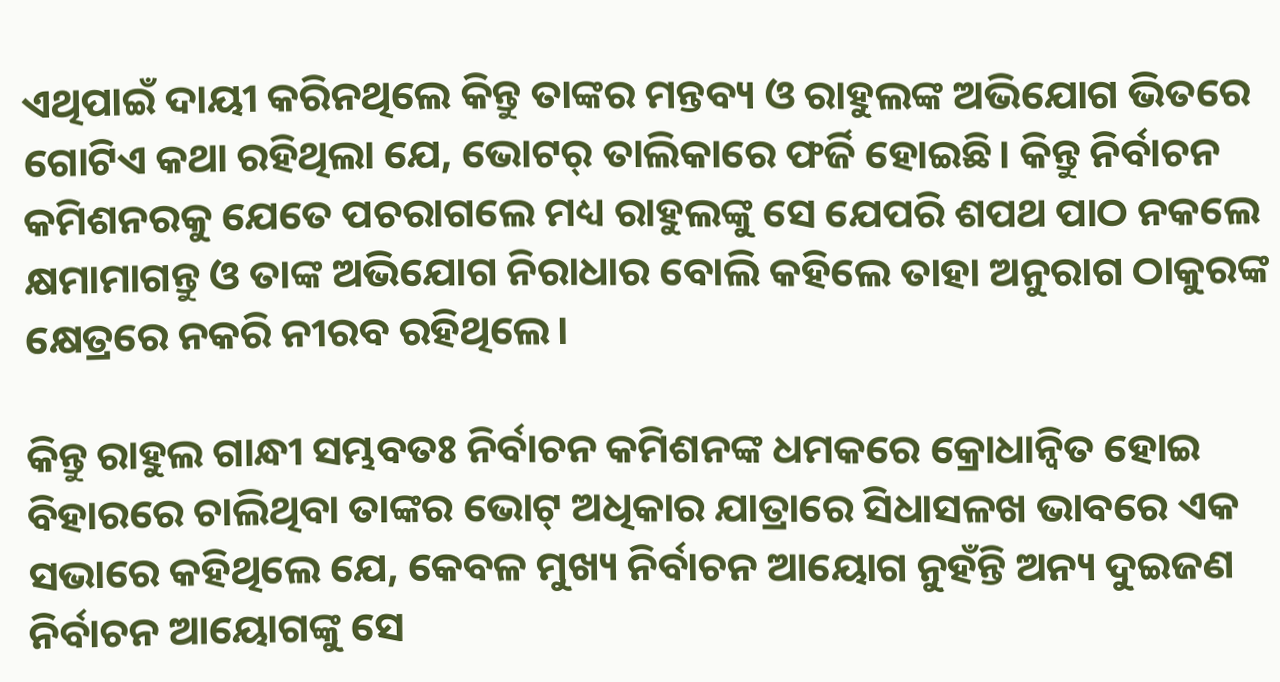ଏଥିପାଇଁ ଦାୟୀ କରିନଥିଲେ କିନ୍ତୁ ତାଙ୍କର ମନ୍ତବ୍ୟ ଓ ରାହୁଲଙ୍କ ଅଭିଯୋଗ ଭିତରେ ଗୋଟିଏ କଥା ରହିଥିଲା ଯେ, ଭୋଟର୍ ତାଲିକାରେ ଫର୍ଜି ହୋଇଛି। କିନ୍ତୁ ନିର୍ବାଚନ କମିଶନରକୁ ଯେତେ ପଚରାଗଲେ ମଧ୍ୟ ରାହୁଲଙ୍କୁ ସେ ଯେପରି ଶପଥ ପାଠ ନକଲେ କ୍ଷମାମାଗନ୍ତୁ ଓ ତାଙ୍କ ଅଭିଯୋଗ ନିରାଧାର ବୋଲି କହିଲେ ତାହା ଅନୁରାଗ ଠାକୁରଙ୍କ କ୍ଷେତ୍ରରେ ନକରି ନୀରବ ରହିଥିଲେ।

କିନ୍ତୁ ରାହୁଲ ଗାନ୍ଧୀ ସମ୍ଭବତଃ ନିର୍ବାଚନ କମିଶନଙ୍କ ଧମକରେ କ୍ରୋଧାନ୍ୱିତ ହୋଇ ବିହାରରେ ଚାଲିଥିବା ତାଙ୍କର ଭୋଟ୍ ଅଧିକାର ଯାତ୍ରାରେ ସିଧାସଳଖ ଭାବରେ ଏକ ସଭାରେ କହିଥିଲେ ଯେ, କେବଳ ମୁଖ୍ୟ ନିର୍ବାଚନ ଆୟୋଗ ନୁହଁନ୍ତି ଅନ୍ୟ ଦୁଇଜଣ ନିର୍ବାଚନ ଆୟୋଗଙ୍କୁ ସେ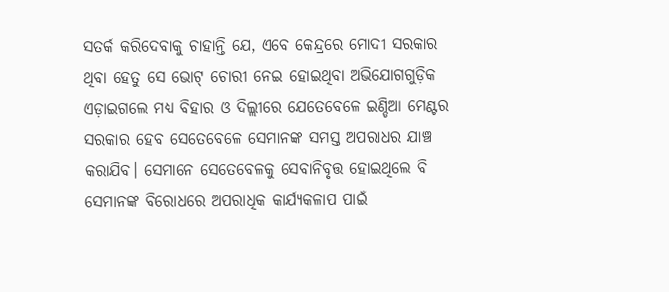ସତର୍କ କରିଦେବାକୁ ଚାହାନ୍ତି ଯେ, ଏବେ କେନ୍ଦ୍ରରେ ମୋଦୀ ସରକାର ଥିବା ହେତୁ ସେ ଭୋଟ୍ ଚୋରୀ ନେଇ ହୋଇଥିବା ଅଭିଯୋଗଗୁଡ଼ିକ ଏଡ଼ାଇଗଲେ ମଧ୍ୟ ବିହାର ଓ ଦିଲ୍ଲୀରେ ଯେତେବେଳେ ଇଣ୍ଡିଆ ମେଣ୍ଟର ସରକାର ହେବ ସେତେବେଳେ ସେମାନଙ୍କ ସମସ୍ତ ଅପରାଧର ଯାଞ୍ଚ କରାଯିବ। ସେମାନେ ସେତେବେଳକୁ ସେବାନିବୃତ୍ତ ହୋଇଥିଲେ ବି ସେମାନଙ୍କ ବିରୋଧରେ ଅପରାଧିକ କାର୍ଯ୍ୟକଳାପ ପାଇଁ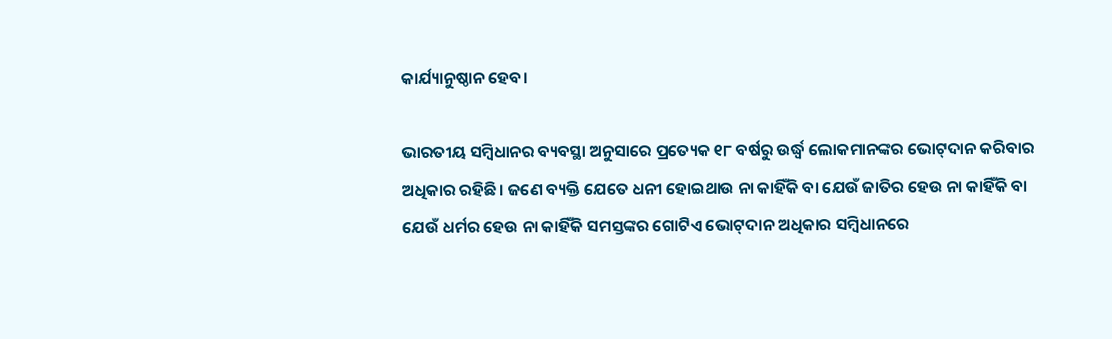କାର୍ଯ୍ୟାନୁଷ୍ଠାନ ହେବ।

ଭାରତୀୟ ସମ୍ବିଧାନର ବ୍ୟବସ୍ଥା ଅନୁସାରେ ପ୍ରତ୍ୟେକ ୧୮ ବର୍ଷରୁ ଉର୍ଦ୍ଧ୍ୱ ଲୋକମାନଙ୍କର ଭୋଟ୍‌ଦାନ କରିବାର ଅଧିକାର ରହିଛି। ଜଣେ ବ୍ୟକ୍ତି ଯେତେ ଧନୀ ହୋଇଥାଉ ନା କାହିଁକି ବା ଯେଉଁ ଜାତିର ହେଉ ନା କାହିଁକି ବା ଯେଉଁ ଧର୍ମର ହେଉ ନା କାହିଁକି ସମସ୍ତଙ୍କର ଗୋଟିଏ ଭୋଟ୍‌ଦାନ ଅଧିକାର ସମ୍ବିଧାନରେ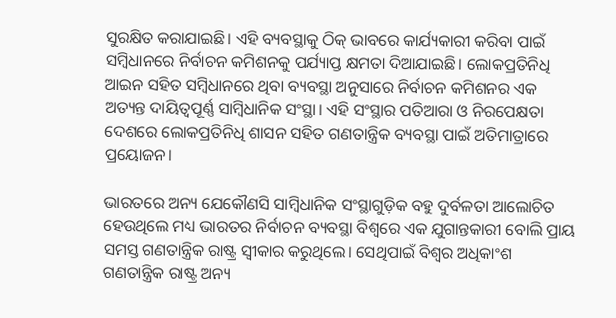ସୁରକ୍ଷିତ କରାଯାଇଛି। ଏହି ବ୍ୟବସ୍ଥାକୁ ଠିକ୍ ଭାବରେ କାର୍ଯ୍ୟକାରୀ କରିବା ପାଇଁ ସମ୍ବିଧାନରେ ନିର୍ବାଚନ କମିଶନକୁ ପର୍ଯ୍ୟାପ୍ତ କ୍ଷମତା ଦିଆଯାଇଛି। ଲୋକପ୍ରତିନିଧି ଆଇନ ସହିତ ସମ୍ବିଧାନରେ ଥିବା ବ୍ୟବସ୍ଥା ଅନୁସାରେ ନିର୍ବାଚନ କମିଶନର ଏକ ଅତ୍ୟନ୍ତ ଦାୟିତ୍ୱପୂର୍ଣ୍ଣ ସାମ୍ବିଧାନିକ ସଂସ୍ଥା। ଏହି ସଂସ୍ଥାର ପତିଆରା ଓ ନିରପେକ୍ଷତା ଦେଶରେ ଲୋକପ୍ରତିନିଧି ଶାସନ ସହିତ ଗଣତାନ୍ତ୍ରିକ ବ୍ୟବସ୍ଥା ପାଇଁ ଅତିମାତ୍ରାରେ ପ୍ରୟୋଜନ।

ଭାରତରେ ଅନ୍ୟ ଯେକୌଣସି ସାମ୍ବିଧାନିକ ସଂସ୍ଥାଗୁଡ଼ିକ ବହୁ ଦୁର୍ବଳତା ଆଲୋଚିତ ହେଉଥିଲେ ମଧ୍ୟ ଭାରତର ନିର୍ବାଚନ ବ୍ୟବସ୍ଥା ବିଶ୍ୱରେ ଏକ ଯୁଗାନ୍ତକାରୀ ବୋଲି ପ୍ରାୟ ସମସ୍ତ ଗଣତାନ୍ତ୍ରିକ ରାଷ୍ଟ୍ର ସ୍ୱୀକାର କରୁଥିଲେ। ସେଥିପାଇଁ ବିଶ୍ୱର ଅଧିକାଂଶ ଗଣତାନ୍ତ୍ରିକ ରାଷ୍ଟ୍ର ଅନ୍ୟ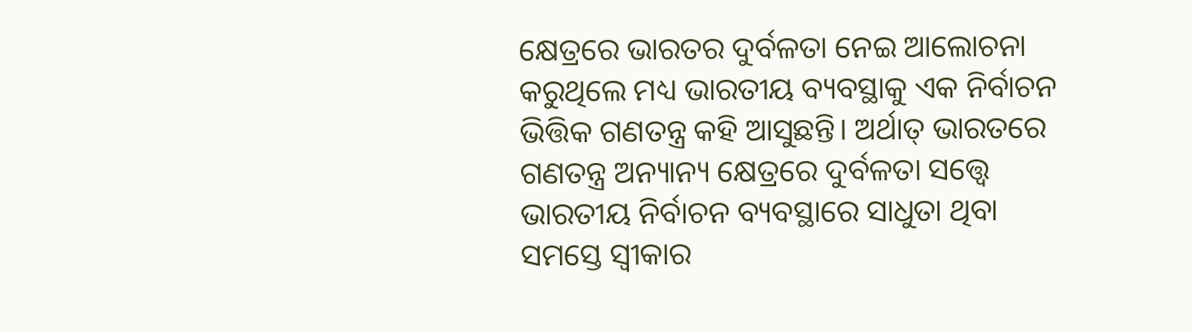କ୍ଷେତ୍ରରେ ଭାରତର ଦୁର୍ବଳତା ନେଇ ଆଲୋଚନା କରୁଥିଲେ ମଧ୍ୟ ଭାରତୀୟ ବ୍ୟବସ୍ଥାକୁ ଏକ ନିର୍ବାଚନ ଭିତ୍ତିକ ଗଣତନ୍ତ୍ର କହି ଆସୁଛନ୍ତି। ଅର୍ଥାତ୍ ଭାରତରେ ଗଣତନ୍ତ୍ର ଅନ୍ୟାନ୍ୟ କ୍ଷେତ୍ରରେ ଦୁର୍ବଳତା ସତ୍ତ୍ୱେ ଭାରତୀୟ ନିର୍ବାଚନ ବ୍ୟବସ୍ଥାରେ ସାଧୁତା ଥିବା ସମସ୍ତେ ସ୍ୱୀକାର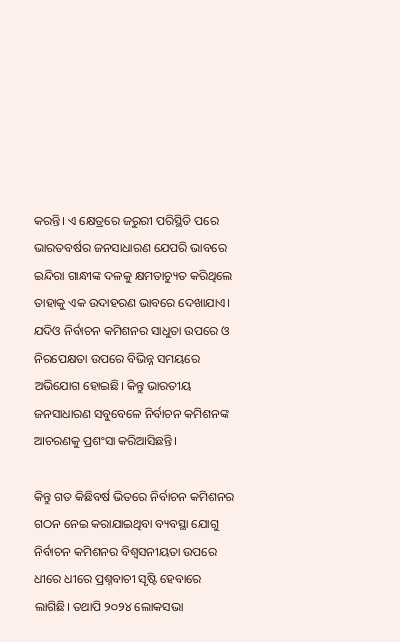କରନ୍ତି। ଏ କ୍ଷେତ୍ରରେ ଜରୁରୀ ପରିସ୍ଥିତି ପରେ ଭାରତବର୍ଷର ଜନସାଧାରଣ ଯେପରି ଭାବରେ ଇନ୍ଦିରା ଗାନ୍ଧୀଙ୍କ ଦଳକୁ କ୍ଷମତାଚ୍ୟୁତ କରିଥିଲେ ତାହାକୁ ଏକ ଉଦାହରଣ ଭାବରେ ଦେଖାଯାଏ। ଯଦିଓ ନିର୍ବାଚନ କମିଶନର ସାଧୁତା ଉପରେ ଓ ନିରପେକ୍ଷତା ଉପରେ ବିଭିନ୍ନ ସମୟରେ ଅଭିଯୋଗ ହୋଇଛି। କିନ୍ତୁ ଭାରତୀୟ ଜନସାଧାରଣ ସବୁବେଳେ ନିର୍ବାଚନ କମିଶନଙ୍କ ଆଚରଣକୁ ପ୍ରଶଂସା କରିଆସିଛନ୍ତି।

କିନ୍ତୁ ଗତ କିଛିବର୍ଷ ଭିତରେ ନିର୍ବାଚନ କମିଶନର ଗଠନ ନେଇ କରାଯାଇଥିବା ବ୍ୟବସ୍ଥା ଯୋଗୁ ନିର୍ବାଚନ କମିଶନର ବିଶ୍ୱସନୀୟତା ଉପରେ ଧୀରେ ଧୀରେ ପ୍ରଶ୍ନବାଚୀ ସୃଷ୍ଟି ହେବାରେ ଲାଗିଛି। ତଥାପି ୨୦୨୪ ଲୋକସଭା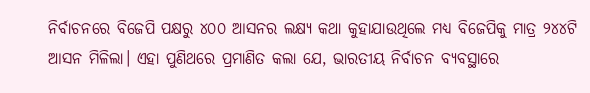ନିର୍ବାଚନରେ ବିଜେପି ପକ୍ଷରୁ ୪୦୦ ଆସନର ଲକ୍ଷ୍ୟ କଥା କୁହାଯାଉଥିଲେ ମଧ୍ୟ ବିଜେପିକୁ ମାତ୍ର ୨୪୪ଟି ଆସନ ମିଳିଲା। ଏହା ପୁଣିଥରେ ପ୍ରମାଣିତ କଲା ଯେ, ଭାରତୀୟ ନିର୍ବାଚନ ବ୍ୟବସ୍ଥାରେ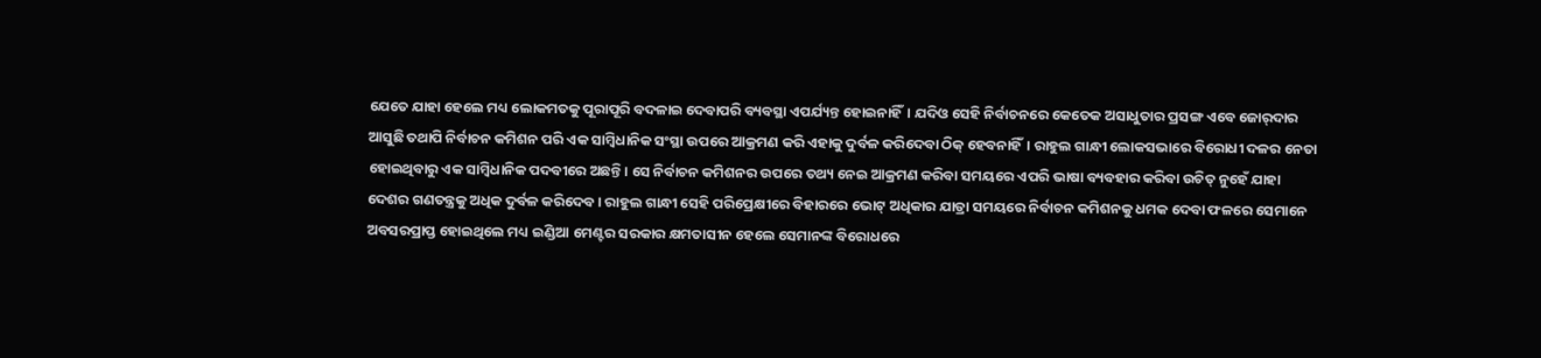ଯେତେ ଯାହା ହେଲେ ମଧ୍ୟ ଲୋକମତକୁ ପୂରାପୂରି ବଦଳାଇ ଦେବାପରି ବ୍ୟବସ୍ଥା ଏପର୍ଯ୍ୟନ୍ତ ହୋଇନାହିଁ। ଯଦିଓ ସେହି ନିର୍ବାଚନରେ କେତେକ ଅସାଧୁତାର ପ୍ରସଙ୍ଗ ଏବେ ଜୋର୍‌ଦାର ଆସୁଛି ତଥାପି ନିର୍ବାଚନ କମିଶନ ପରି ଏକ ସାମ୍ବିଧାନିକ ସଂସ୍ଥା ଉପରେ ଆକ୍ରମଣ କରି ଏହାକୁ ଦୁର୍ବଳ କରିଦେବା ଠିକ୍ ହେବନାହିଁ। ରାହୁଲ ଗାନ୍ଧୀ ଲୋକସଭାରେ ବିରୋଧୀ ଦଳର ନେତା ହୋଇଥିବାରୁ ଏକ ସାମ୍ବିଧାନିକ ପଦବୀରେ ଅଛନ୍ତି। ସେ ନିର୍ବାଚନ କମିଶନର ଉପରେ ତଥ୍ୟ ନେଇ ଆକ୍ରମଣ କରିବା ସମୟରେ ଏପରି ଭାଷା ବ୍ୟବହାର କରିବା ଉଚିତ୍ ନୁହେଁ ଯାହା ଦେଶର ଗଣତନ୍ତ୍ରକୁ ଅଧିକ ଦୁର୍ବଳ କରିଦେବ। ରାହୁଲ ଗାନ୍ଧୀ ସେହି ପରିପ୍ରେକ୍ଷୀରେ ବିହାରରେ ଭୋଟ୍ ଅଧିକାର ଯାତ୍ରା ସମୟରେ ନିର୍ବାଚନ କମିଶନକୁ ଧମକ ଦେବା ଫଳରେ ସେମାନେ ଅବସରପ୍ରାପ୍ତ ହୋଇଥିଲେ ମଧ୍ୟ ଇଣ୍ଡିଆ ମେଣ୍ଟର ସରକାର କ୍ଷମତାସୀନ ହେଲେ ସେମାନଙ୍କ ବିରୋଧରେ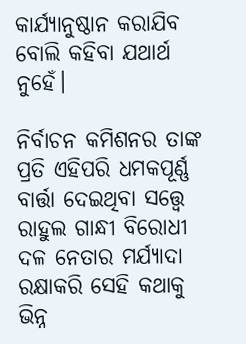କାର୍ଯ୍ୟାନୁଷ୍ଠାନ କରାଯିବ ବୋଲି କହିବା ଯଥାର୍ଥ ନୁହେଁ।

ନିର୍ବାଚନ କମିଶନର ତାଙ୍କ ପ୍ରତି ଏହିପରି ଧମକପୂର୍ଣ୍ଣ ବାର୍ତ୍ତା ଦେଇଥିବା ସତ୍ତ୍ୱେ ରାହୁଲ ଗାନ୍ଧୀ ବିରୋଧୀ ଦଳ ନେତାର ମର୍ଯ୍ୟାଦା ରକ୍ଷାକରି ସେହି କଥାକୁ ଭିନ୍ନ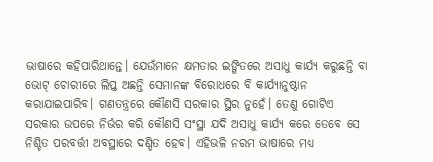ଭାଷାରେ କହିପାରିଥାନ୍ତେ। ଯେଉଁମାନେ କ୍ଷମତାର ଇଙ୍ଗିତରେ ଅସାଧୁ କାର୍ଯ୍ୟ କରୁଛନ୍ତି ବା ଭୋଟ୍ ଚୋରୀରେ ଲିପ୍ତ ଅଛନ୍ତି ସେମାନଙ୍କ ବିରୋଧରେ ବି କାର୍ଯ୍ୟାନୁଷ୍ଠାନ କରାଯାଇପାରିବ। ଗଣତନ୍ତ୍ରରେ କୌଣସି ସରକାର ସ୍ଥିର ନୁହେଁ। ତେଣୁ ଗୋଟିଏ ସରକାର ଉପରେ ନିର୍ଭର କରି କୌଣସି ସଂସ୍ଥା ଯଦି ଅସାଧୁ କାର୍ଯ୍ୟ କରେ ତେବେ ସେ ନିଶ୍ଚିତ ପରବର୍ତ୍ତୀ ଅବସ୍ଥାରେ ଦଣ୍ଡିତ ହେବ। ଏହିଭଳି ନରମ ଭାଷାରେ ମଧ୍ୟ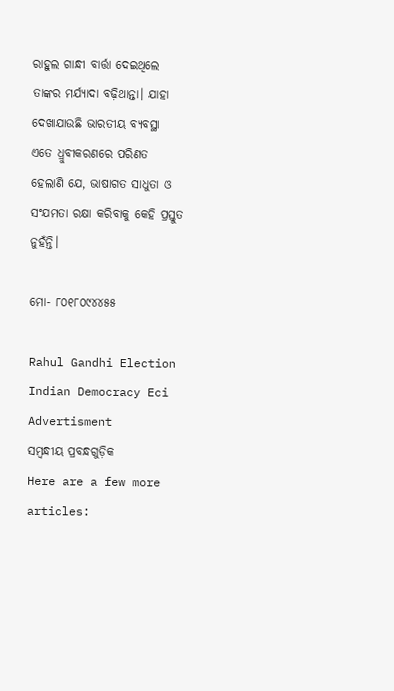ରାହୁଲ ଗାନ୍ଧୀ ବାର୍ତ୍ତା ଦେଇଥିଲେ ତାଙ୍କର ମର୍ଯ୍ୟାଦା ବଢ଼ିଥାନ୍ତା। ଯାହା ଦେଖାଯାଉଛି ଭାରତୀୟ ବ୍ୟବସ୍ଥା ଏତେ ଧ୍ରୁବୀକରଣରେ ପରିଣତ ହେଲାଣି ଯେ, ଭାଷାଗତ ସାଧୁତା ଓ ସଂଯମତା ରକ୍ଷା କରିବାକୁ କେହି ପ୍ରସ୍ତୁତ ନୁହଁନ୍ତି।

ମୋ- ୮୦୧୮୦୯୪୪୫୫

Rahul Gandhi Election Indian Democracy Eci
Advertisment
ସମ୍ବନ୍ଧୀୟ ପ୍ରବନ୍ଧଗୁଡ଼ିକ
Here are a few more articles: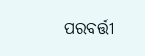ପରବର୍ତ୍ତୀ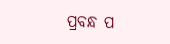ପ୍ରବନ୍ଧ ପ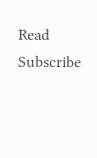Read
Subscribe